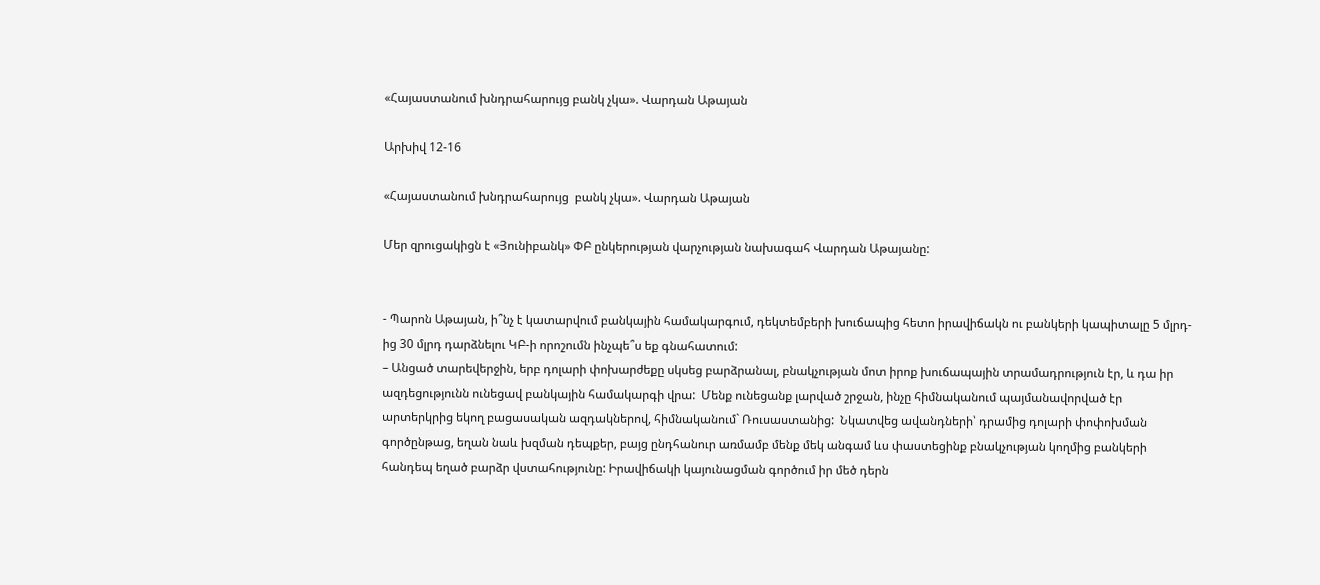«Հայաստանում խնդրահարույց բանկ չկա». Վարդան Աթայան

Արխիվ 12-16

«Հայաստանում խնդրահարույց  բանկ չկա». Վարդան Աթայան

Մեր զրուցակիցն է «Յունիբանկ» ՓԲ ընկերության վարչության նախագահ Վարդան Աթայանը:


- Պարոն Աթայան, ի՞նչ է կատարվում բանկային համակարգում, դեկտեմբերի խուճապից հետո իրավիճակն ու բանկերի կապիտալը 5 մլրդ-ից 30 մլրդ դարձնելու ԿԲ-ի որոշումն ինչպե՞ս եք գնահատում:
– Անցած տարեվերջին, երբ դոլարի փոխարժեքը սկսեց բարձրանալ, բնակչության մոտ իրոք խուճապային տրամադրություն էր, և դա իր ազդեցությունն ունեցավ բանկային համակարգի վրա:  Մենք ունեցանք լարված շրջան, ինչը հիմնականում պայմանավորված էր արտերկրից եկող բացասական ազդակներով, հիմնականում` Ռուսաստանից:  Նկատվեց ավանդների՝ դրամից դոլարի փոփոխման գործընթաց, եղան նաև խզման դեպքեր, բայց ընդհանուր առմամբ մենք մեկ անգամ ևս փաստեցինք բնակչության կողմից բանկերի հանդեպ եղած բարձր վստահությունը: Իրավիճակի կայունացման գործում իր մեծ դերն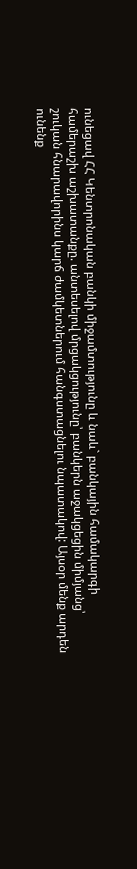ունեցավ ՀՀ Կենտրոնական բանկի միջամտությունը և նաև` բանկային համակարգի  համերաշխ աշխատանքը. անտեսելով մրցակցությունը՝ բանկերն աջակցեցին միմյանց՝ շուկան հնարավորինս կարճ ժամկետներում հանգստացնելու նպատակով: Այսօր մենք արդեն ունենք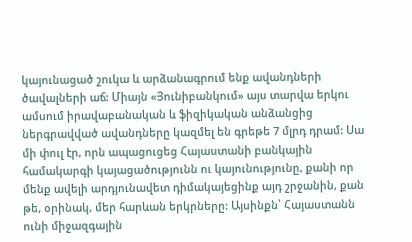կայունացած շուկա և արձանագրում ենք ավանդների ծավալների աճ: Միայն «Յունիբանկում» այս տարվա երկու ամսում իրավաբանական և ֆիզիկական անձանցից ներգրավված ավանդները կազմել են գրեթե 7 մլրդ դրամ: Սա մի փուլ էր, որն ապացուցեց Հայաստանի բանկային համակարգի կայացածությունն ու կայունությունը, քանի որ մենք ավելի արդյունավետ դիմակայեցինք այդ շրջանին, քան թե, օրինակ, մեր հարևան երկրները: Այսինքն՝ Հայաստանն ունի միջազգային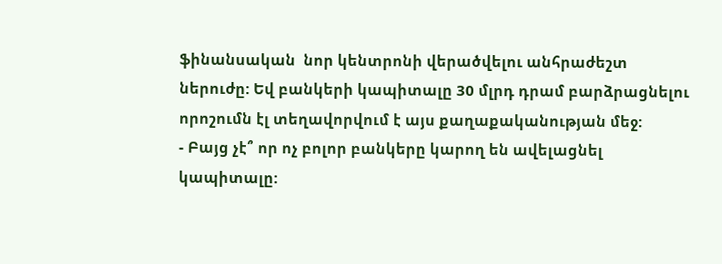ֆինանսական  նոր կենտրոնի վերածվելու անհրաժեշտ ներուժը: Եվ բանկերի կապիտալը 30 մլրդ դրամ բարձրացնելու որոշումն էլ տեղավորվում է այս քաղաքականության մեջ:
- Բայց չէ՞ որ ոչ բոլոր բանկերը կարող են ավելացնել կապիտալը: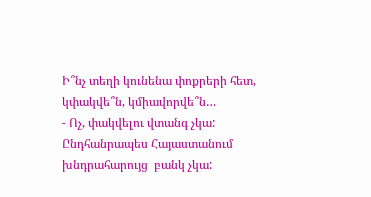Ի՞նչ տեղի կունենա փոքրերի հետ, կփակվե՞ն, կմիավորվե՞ն…
- Ոչ, փակվելու վտանգ չկա: Ընդհանրապես Հայաստանում խնդրահարույց  բանկ չկա: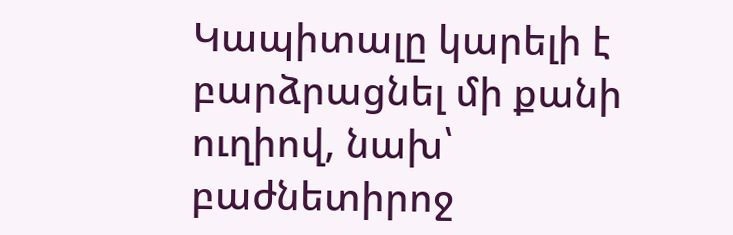Կապիտալը կարելի է բարձրացնել մի քանի ուղիով, նախ՝ բաժնետիրոջ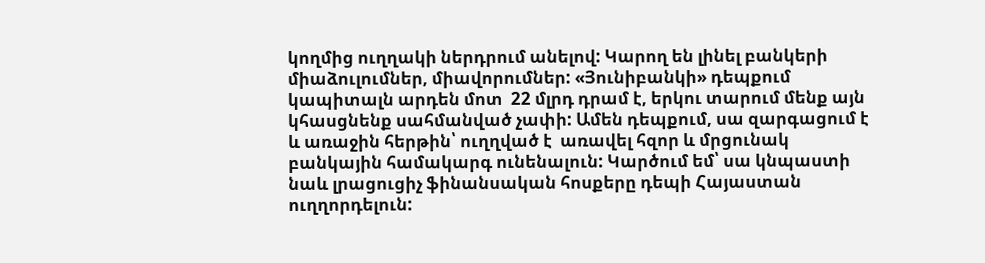կողմից ուղղակի ներդրում անելով: Կարող են լինել բանկերի միաձուլումներ, միավորումներ: «Յունիբանկի» դեպքում կապիտալն արդեն մոտ  22 մլրդ դրամ է, երկու տարում մենք այն կհասցնենք սահմանված չափի: Ամեն դեպքում, սա զարգացում է և առաջին հերթին՝ ուղղված է  առավել հզոր և մրցունակ բանկային համակարգ ունենալուն: Կարծում եմ՝ սա կնպաստի նաև լրացուցիչ ֆինանսական հոսքերը դեպի Հայաստան ուղղորդելուն: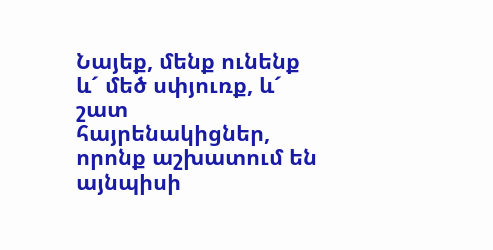Նայեք, մենք ունենք և´ մեծ սփյուռք, և´ շատ հայրենակիցներ, որոնք աշխատում են այնպիսի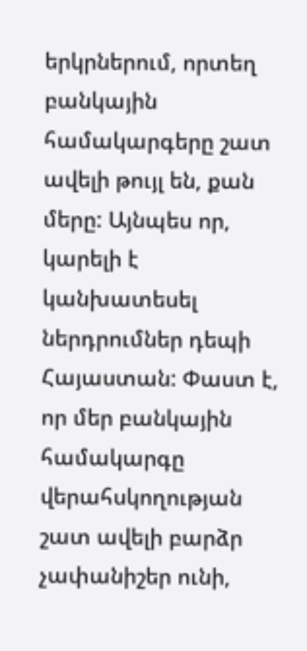երկրներում, որտեղ բանկային համակարգերը շատ ավելի թույլ են, քան մերը: Այնպես որ, կարելի է կանխատեսել ներդրումներ դեպի Հայաստան: Փաստ է, որ մեր բանկային համակարգը վերահսկողության շատ ավելի բարձր չափանիշեր ունի,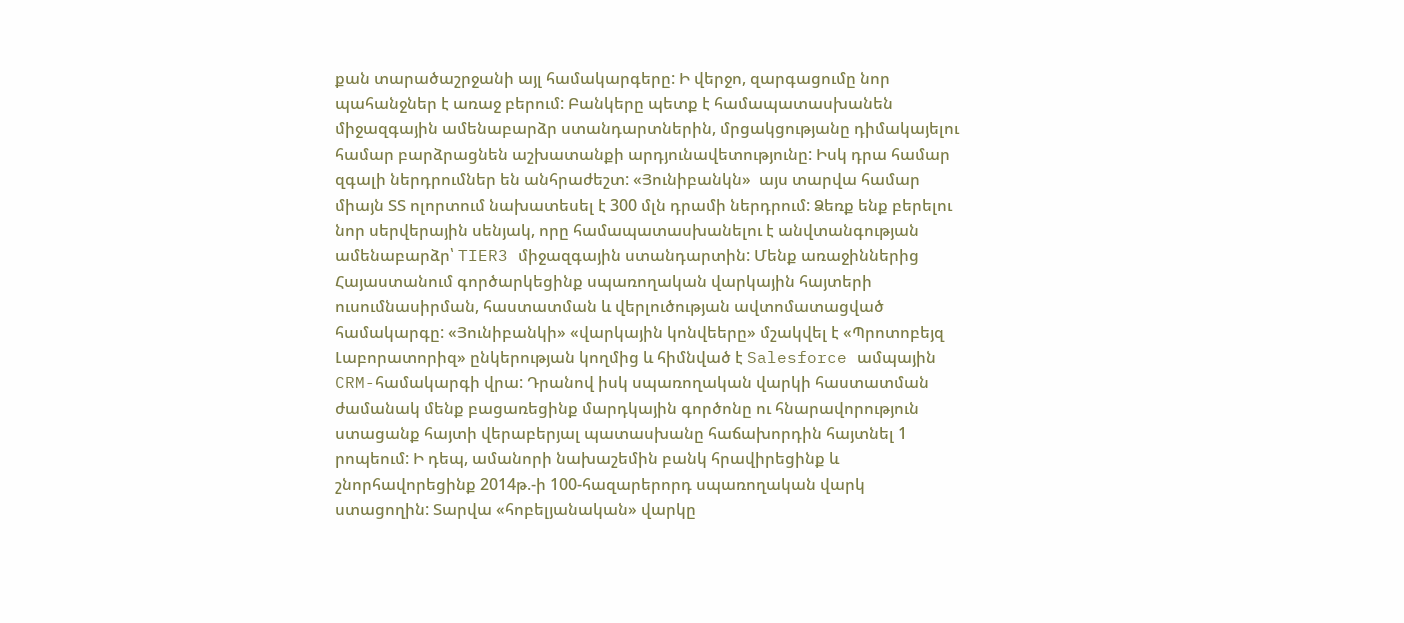քան տարածաշրջանի այլ համակարգերը: Ի վերջո, զարգացումը նոր պահանջներ է առաջ բերում: Բանկերը պետք է համապատասխանեն միջազգային ամենաբարձր ստանդարտներին, մրցակցությանը դիմակայելու համար բարձրացնեն աշխատանքի արդյունավետությունը: Իսկ դրա համար զգալի ներդրումներ են անհրաժեշտ: «Յունիբանկն»  այս տարվա համար միայն ՏՏ ոլորտում նախատեսել է 300 մլն դրամի ներդրում: Ձեռք ենք բերելու նոր սերվերային սենյակ, որը համապատասխանելու է անվտանգության ամենաբարձր՝ TIER3 միջազգային ստանդարտին: Մենք առաջիններից Հայաստանում գործարկեցինք սպառողական վարկային հայտերի ուսումնասիրման, հաստատման և վերլուծության ավտոմատացված համակարգը: «Յունիբանկի» «վարկային կոնվեերը» մշակվել է «Պրոտոբեյզ Լաբորատորիզ» ընկերության կողմից և հիմնված է Salesforce ամպային CRM-համակարգի վրա: Դրանով իսկ սպառողական վարկի հաստատման ժամանակ մենք բացառեցինք մարդկային գործոնը ու հնարավորություն ստացանք հայտի վերաբերյալ պատասխանը հաճախորդին հայտնել 1 րոպեում: Ի դեպ, ամանորի նախաշեմին բանկ հրավիրեցինք և շնորհավորեցինք 2014թ.-ի 100-հազարերորդ սպառողական վարկ ստացողին: Տարվա «հոբելյանական» վարկը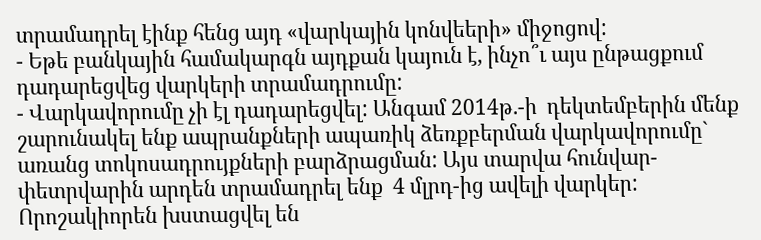տրամադրել էինք հենց այդ «վարկային կոնվեերի» միջոցով:
- Եթե բանկային համակարգն այդքան կայուն է, ինչո՞ւ այս ընթացքում դադարեցվեց վարկերի տրամադրումը:
- Վարկավորումը չի էլ դադարեցվել: Անգամ 2014թ.-ի  դեկտեմբերին մենք շարունակել ենք ապրանքների ապառիկ ձեռքբերման վարկավորումը` առանց տոկոսադրույքների բարձրացման: Այս տարվա հունվար-փետրվարին արդեն տրամադրել ենք  4 մլրդ-ից ավելի վարկեր:  Որոշակիորեն խստացվել են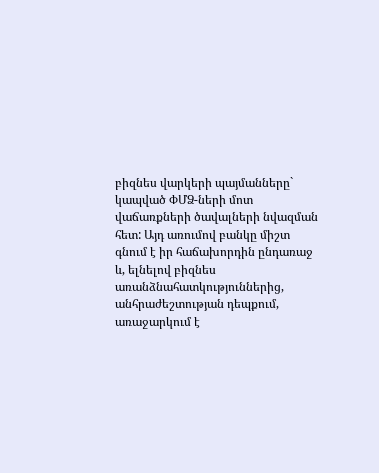բիզնես վարկերի պայմանները` կապված ՓՄՁ-ների մոտ վաճառքների ծավալների նվազման հետ: Այդ առումով բանկը միշտ գնում է իր հաճախորդին ընդառաջ և, ելնելով բիզնես առանձնահատկություններից, անհրաժեշտության դեպքում, առաջարկում է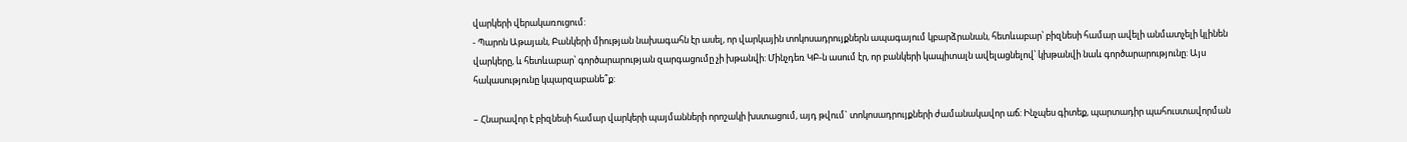վարկերի վերակառուցում:
- Պարոն Աթայան, Բանկերի միության նախագահն էր ասել, որ վարկային տոկոսադրույքներն ապագայում կբարձրանան, հետևաբար՝ բիզնեսի համար ավելի անմատչելի կլինեն վարկերը, և հետևաբար՝ գործարարության զարգացումը չի խթանվի: Մինչդեռ ԿԲ-ն ասում էր, որ բանկերի կապիտալն ավելացնելով՝ կխթանվի նաև գործարարությունը: Այս հակասությունը կպարզաբանե՞ք:

– Հնարավոր է բիզնեսի համար վարկերի պայմանների որոշակի խստացում, այդ թվում` տոկոսադրույքների ժամանակավոր աճ: Ինչպես գիտեք, պարտադիր պահուստավորման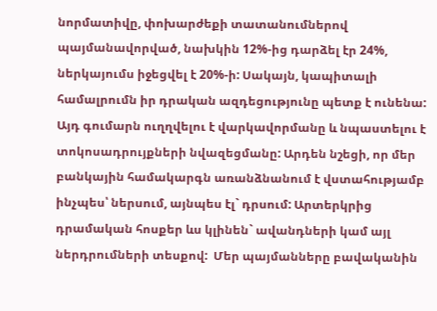նորմատիվը, փոխարժեքի տատանումներով պայմանավորված, նախկին 12%-ից դարձել էր 24%, ներկայումս իջեցվել է 20%-ի: Սակայն, կապիտալի համալրումն իր դրական ազդեցությունը պետք է ունենա: Այդ գումարն ուղղվելու է վարկավորմանը և նպաստելու է տոկոսադրույքների նվազեցմանը: Արդեն նշեցի, որ մեր բանկային համակարգն առանձնանում է վստահությամբ ինչպես՝ ներսում, այնպես էլ` դրսում: Արտերկրից դրամական հոսքեր ևս կլինեն` ավանդների կամ այլ ներդրումների տեսքով:  Մեր պայմանները բավականին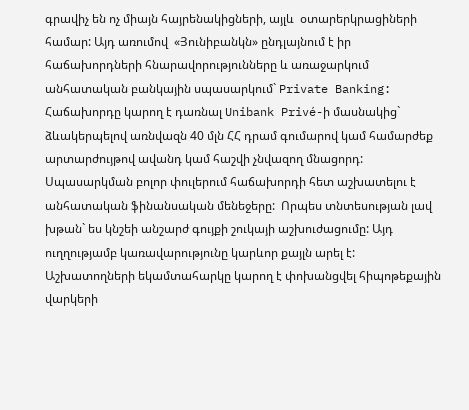գրավիչ են ոչ միայն հայրենակիցների, այլև  օտարերկրացիների համար: Այդ առումով  «Յունիբանկն» ընդլայնում է իր հաճախորդների հնարավորությունները և առաջարկում անհատական բանկային սպասարկում` Private Banking: Հաճախորդը կարող է դառնալ Unibank Privé-ի մասնակից` ձևակերպելով առնվազն 40 մլն ՀՀ դրամ գումարով կամ համարժեք արտարժույթով ավանդ կամ հաշվի չնվազող մնացորդ: Սպասարկման բոլոր փուլերում հաճախորդի հետ աշխատելու է  անհատական ֆինանսական մենեջերը:  Որպես տնտեսության լավ խթան` ես կնշեի անշարժ գույքի շուկայի աշխուժացումը: Այդ ուղղությամբ կառավարությունը կարևոր քայլն արել է: Աշխատողների եկամտահարկը կարող է փոխանցվել հիպոթեքային վարկերի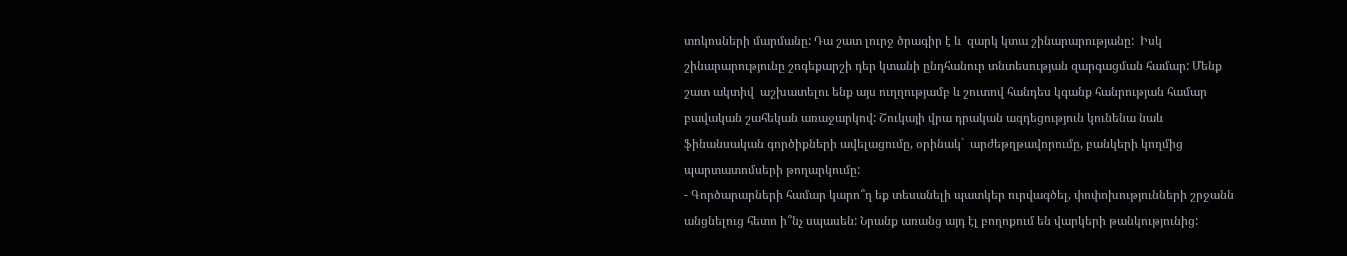տոկոսների մարմանը: Դա շատ լուրջ ծրագիր է և  զարկ կտա շինարարությանը:  Իսկ շինարարությունը շոգեքարշի դեր կտանի ընդհանուր տնտեսության զարգացման համար: Մենք շատ ակտիվ  աշխատելու ենք այս ուղղությամբ և շուտով հանդես կգանք հանրության համար  բավական շահեկան առաջարկով: Շուկայի վրա դրական ազդեցություն կունենա նաև ֆինանսական գործիքների ավելացումը, օրինակ`  արժեթղթավորումը, բանկերի կողմից պարտատոմսերի թողարկումը:
- Գործարարների համար կարո՞ղ եք տեսանելի պատկեր ուրվագծել, փոփոխությունների շրջանն անցնելուց հետո ի՞նչ սպասեն: Նրանք առանց այդ էլ բողոքում են վարկերի թանկությունից: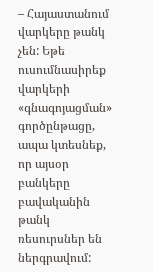– Հայաստանում վարկերը թանկ չեն: Եթե ուսումնասիրեք վարկերի «գնագոյացման» գործընթացը, ապա կտեսնեք, որ այսօր բանկերը բավականին թանկ ռեսուրսներ են ներգրավում: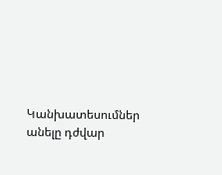Կանխատեսումներ անելը դժվար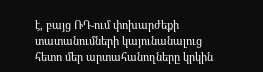է, բայց ՌԴ-ում փոխարժեքի տատանումների կայունանալուց հետո մեր արտահանողները կրկին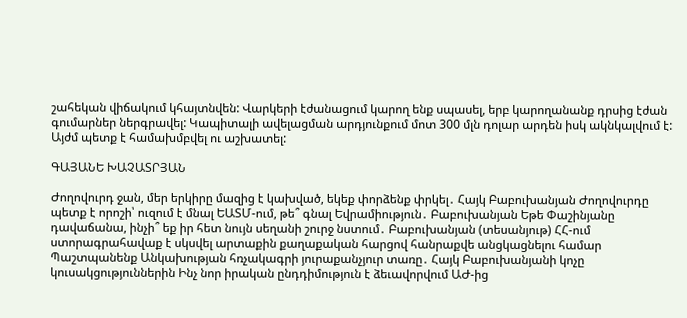շահեկան վիճակում կհայտնվեն: Վարկերի էժանացում կարող ենք սպասել, երբ կարողանանք դրսից էժան գումարներ ներգրավել: Կապիտալի ավելացման արդյունքում մոտ 300 մլն դոլար արդեն իսկ ակնկալվում է: Այժմ պետք է համախմբվել ու աշխատել:

ԳԱՅԱՆԵ ԽԱՉԱՏՐՅԱՆ

Ժողովուրդ ջան, մեր երկիրը մազից է կախված, եկեք փորձենք փրկել․ Հայկ Բաբուխանյան Ժողովուրդը պետք է որոշի՝ ուզում է մնալ ԵԱՏՄ-ում, թե՞ գնալ Եվրամիություն․ Բաբուխանյան Եթե Փաշինյանը դավաճանա, ինչի՞ եք իր հետ նույն սեղանի շուրջ նստում․ Բաբուխանյան (տեսանյութ) ՀՀ-ում ստորագրահավաք է սկսվել արտաքին քաղաքական հարցով հանրաքվե անցկացնելու համար Պաշտպանենք Անկախության հռչակագրի յուրաքանչյուր տառը․ Հայկ Բաբուխանյանի կոչը կուսակցություններին Ինչ նոր իրական ընդդիմություն է ձեւավորվում ԱԺ-ից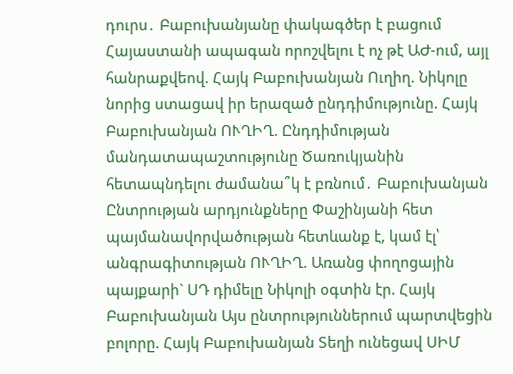դուրս․ Բաբուխանյանը փակագծեր է բացում Հայաստանի ապագան որոշվելու է ոչ թէ ԱԺ-ում, այլ հանրաքվեով. Հայկ Բաբուխանյան Ուղիղ. Նիկոլը նորից ստացավ իր երազած ընդդիմությունը. Հայկ Բաբուխանյան ՈՒՂԻՂ. Ընդդիմության մանդատապաշտությունը Ծառուկյանին հետապնդելու ժամանա՞կ է բռնում․ Բաբուխանյան Ընտրության արդյունքները Փաշինյանի հետ պայմանավորվածության հետևանք է, կամ էլ՝ անգրագիտության ՈՒՂԻՂ. Առանց փողոցային պայքարի` ՍԴ դիմելը Նիկոլի օգտին էր. Հայկ Բաբուխանյան Այս ընտրություններում պարտվեցին բոլորը. Հայկ Բաբուխանյան Տեղի ունեցավ ՍԻՄ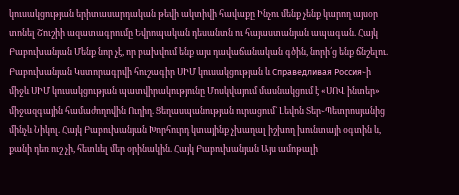կուսակցության երիտասարդական թեվի ակտիվի հավաքը Ինչու մենք չենք կարող այսօր տոնել Շուշիի ազատագրումը Եվրոպական դեսանտն ու հայաստանյան ապագան. Հայկ Բաբուխանյան Մենք նոր չէ, որ բախվում ենք այս դավաճանական գծին, նորի՛ց ենք ճնշելու. Բաբուխանյան Կստորագրվի հուշագիր ՍԻՄ կուսակցության և Справедливая Россия֊ի միջև ՍԻՄ կուսակցության պատվիրակությունը Մոսկվայում մասնակցում է «ՍՈՎ ինտեր» միջազգային համաժողովին Ուղիղ. Ցեղասպանության ուրացում` Լեվոն Տեր֊Պետրոսյանից մինչև Նիկոլ. Հայկ Բաբուխանյան Խորհուրդ կտայինք չխաղալ իշխող խունտայի օգտին և, քանի դեռ ուշ չի, հետևել մեր օրինակին. Հայկ Բաբուխանյան Այս ամոթալի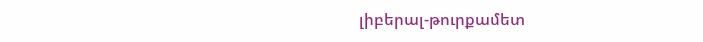լիբերալ-թուրքամետ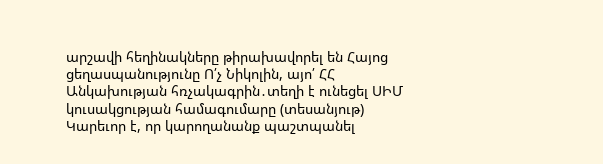արշավի հեղինակները թիրախավորել են Հայոց ցեղասպանությունը Ո՛չ Նիկոլին, այո՛ ՀՀ Անկախության հռչակագրին․տեղի է ունեցել ՍԻՄ կուսակցության համագումարը (տեսանյութ) Կարեւոր է, որ կարողանանք պաշտպանել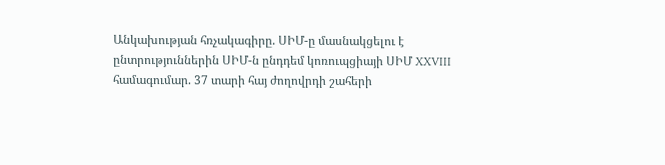Անկախության հռչակագիրը. ՍԻՄ-ը մասնակցելու է ընտրություններին ՍԻՄ-ն ընդդեմ կոռուպցիայի ՍԻՄ XXVIII համագումար. 37 տարի հայ ժողովրդի շահերի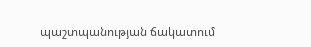պաշտպանության ճակատում